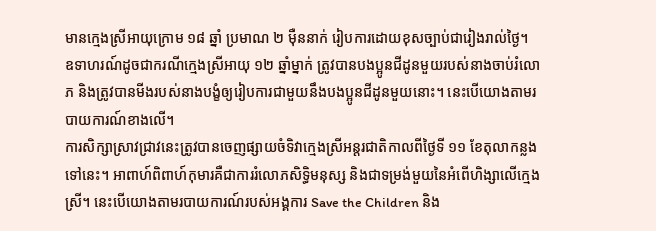មានក្មេងស្រីអាយុក្រោម ១៨ ឆ្នាំ ប្រមាណ ២ ម៉ឺននាក់ រៀបការដោយខុសច្បាប់ជារៀងរាល់ថ្ងៃ។
ឧទាហរណ៍ដូចជាករណីក្មេងស្រីអាយុ ១២ ឆ្នាំម្នាក់ ត្រូវបានបងប្អូនជីដូនមួយរបស់នាងចាប់រំលោភ និងត្រូវបានមីងរបស់នាងបង្ខំឲ្យរៀបការជាមួយនឹងបងប្អូនជីដូនមួយនោះ។ នេះបើយោងតាមរបាយការណ៍ខាងលើ។
ការសិក្សាស្រាវជ្រាវនេះត្រូវបានចេញផ្សាយចំទិវាក្មេងស្រីអន្តរជាតិកាលពីថ្ងៃទី ១១ ខែតុលាកន្លងទៅនេះ។ អាពាហ៍ពិពាហ៍កុមារគឺជាការរំលោភសិទ្ធិមនុស្ស និងជាទម្រង់មួយនៃអំពើហិង្សាលើក្មេងស្រី។ នេះបើយោងតាមរបាយការណ៍របស់អង្គការ Save the Children និង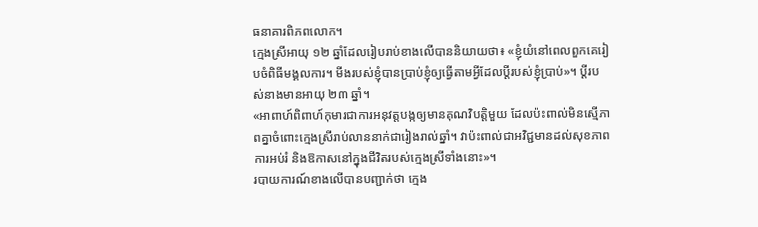ធនាគារពិភពលោក។
ក្មេងស្រីអាយុ ១២ ឆ្នាំដែលរៀបរាប់ខាងលើបាននិយាយថា៖ «ខ្ញុំយំនៅពេលពួកគេរៀបចំពិធីមង្គលការ។ មីងរបស់ខ្ញុំបានប្រាប់ខ្ញុំឲ្យធ្វើតាមអ្វីដែលប្តីរបស់ខ្ញុំប្រាប់»។ ប្ដីរបស់នាងមានអាយុ ២៣ ឆ្នាំ។
«អាពាហ៍ពិពាហ៍កុមារជាការអនុវត្តបង្កឲ្យមានគុណវិបត្តិមួយ ដែលប៉ះពាល់មិនស្មើភាពគ្នាចំពោះក្មេងស្រីរាប់លាននាក់ជារៀងរាល់ឆ្នាំ។ វាប៉ះពាល់ជាអវិជ្ជមានដល់សុខភាព ការអប់រំ និងឱកាសនៅក្នុងជីវិតរបស់ក្មេងស្រីទាំងនោះ»។
របាយការណ៍ខាងលើបានបញ្ជាក់ថា ក្មេង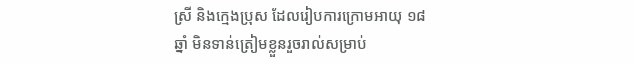ស្រី និងក្មេងប្រុស ដែលរៀបការក្រោមអាយុ ១៨ ឆ្នាំ មិនទាន់ត្រៀមខ្លួនរួចរាល់សម្រាប់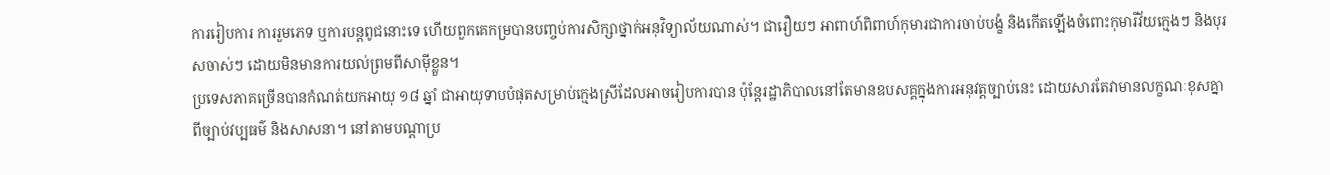ការរៀបការ ការរួមភេទ ឬការបន្តពូជនោះទេ ហើយពួកគេកម្របានបញ្ចប់ការសិក្សាថ្នាក់អនុវិទ្យាល័យណាស់។ ជារឿយៗ អាពាហ៍ពិពាហ៍កុមារជាការចាប់បង្ខំ និងកើតឡើងចំពោះកុមារីវ័យក្មេងៗ និងបុរសចាស់ៗ ដោយមិនមានការយល់ព្រមពីសាម៉ីខ្លួន។
ប្រទេសភាគច្រើនបានកំណត់យកអាយុ ១៨ ឆ្នាំ ជាអាយុទាបបំផុតសម្រាប់ក្មេងស្រីដែលអាចរៀបការបាន ប៉ុន្តែរដ្ឋាភិបាលនៅតែមានឧបសគ្គក្នុងការអនុវត្តច្បាប់នេះ ដោយសារតែវាមានលក្ខណៈខុសគ្នាពីច្បាប់វប្បធម៌ និងសាសនា។ នៅតាមបណ្ដាប្រ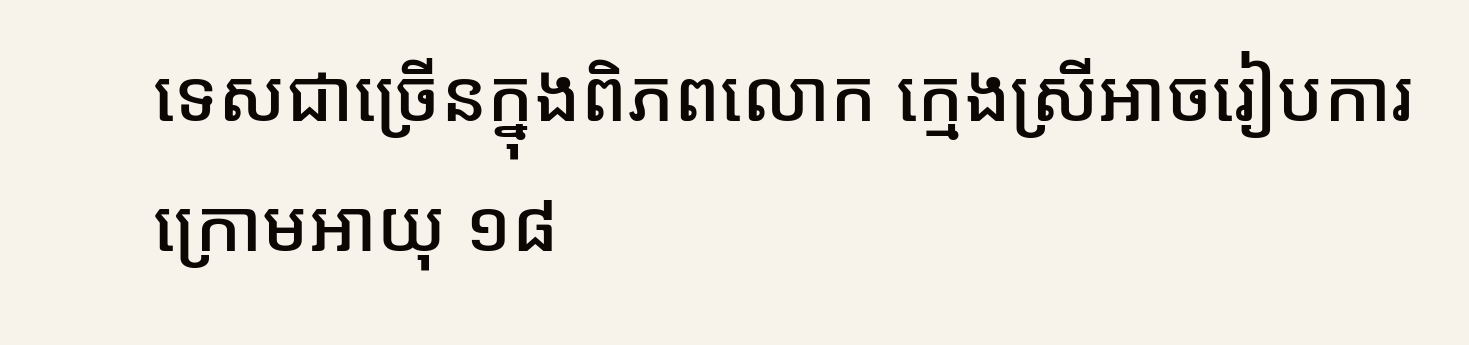ទេសជាច្រើនក្នុងពិភពលោក ក្មេងស្រីអាចរៀបការក្រោមអាយុ ១៨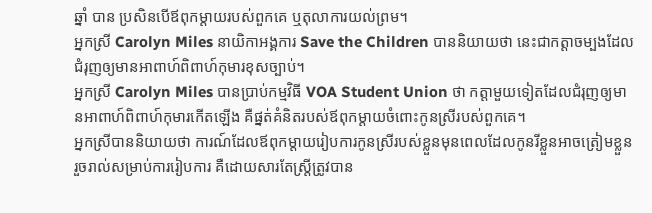ឆ្នាំ បាន ប្រសិនបើឪពុកម្ដាយរបស់ពួកគេ ឬតុលាការយល់ព្រម។
អ្នកស្រី Carolyn Miles នាយិកាអង្គការ Save the Children បាននិយាយថា នេះជាកត្តាចម្បងដែលជំរុញឲ្យមានអាពាហ៍ពិពាហ៍កុមារខុសច្បាប់។
អ្នកស្រី Carolyn Miles បានប្រាប់កម្មវិធី VOA Student Union ថា កត្តាមួយទៀតដែលជំរុញឲ្យមានអាពាហ៍ពិពាហ៍កុមារកើតឡើង គឺផ្នត់គំនិតរបស់ឪពុកម្ដាយចំពោះកូនស្រីរបស់ពួកគេ។
អ្នកស្រីបាននិយាយថា ការណ៍ដែលឪពុកម្ដាយរៀបការកូនស្រីរបស់ខ្លួនមុនពេលដែលកូនរីខ្លួនអាចត្រៀមខ្លួនរួចរាល់សម្រាប់ការរៀបការ គឺដោយសារតែស្ត្រីត្រូវបាន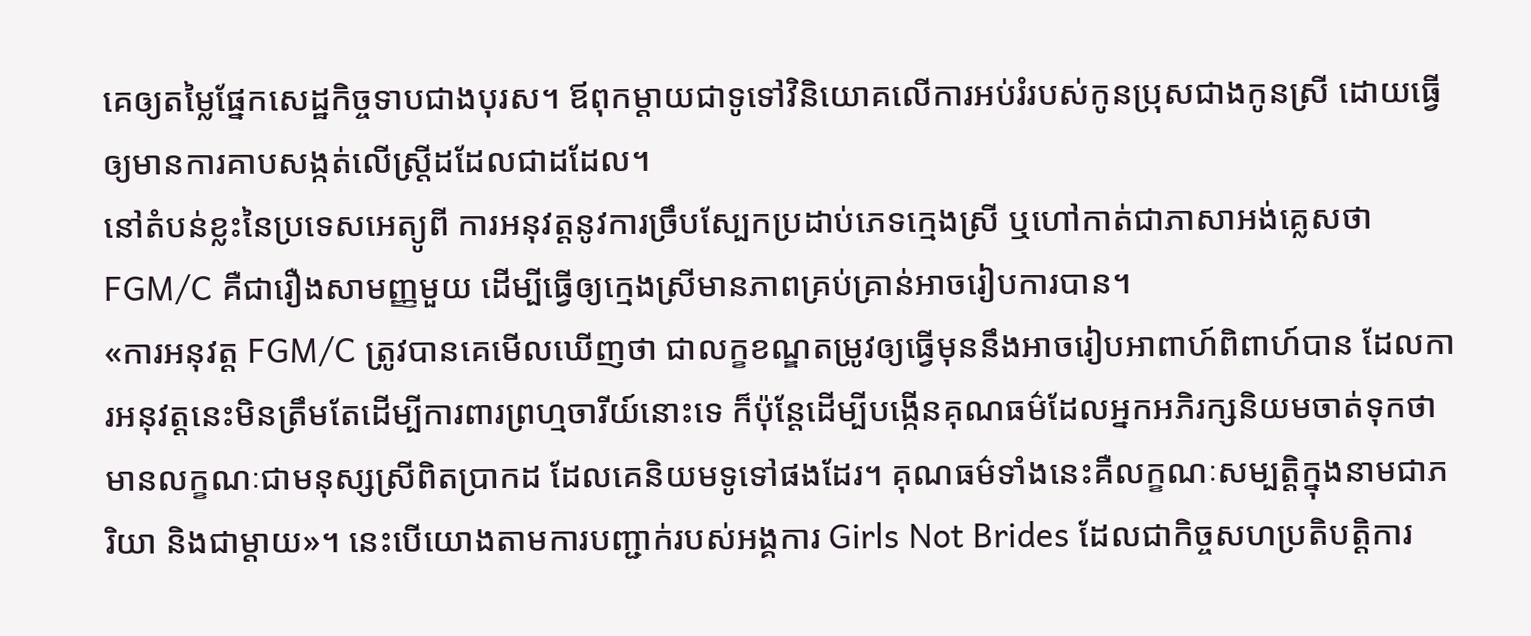គេឲ្យតម្លៃផ្នែកសេដ្ឋកិច្ចទាបជាងបុរស។ ឪពុកម្តាយជាទូទៅវិនិយោគលើការអប់រំរបស់កូនប្រុសជាងកូនស្រី ដោយធ្វើឲ្យមានការគាបសង្កត់លើស្ត្រីដដែលជាដដែល។
នៅតំបន់ខ្លះនៃប្រទេសអេត្យូពី ការអនុវត្តនូវការច្រឹបស្បែកប្រដាប់ភេទក្មេងស្រី ឬហៅកាត់ជាភាសាអង់គ្លេសថា FGM/C គឺជារឿងសាមញ្ញមួយ ដើម្បីធ្វើឲ្យក្មេងស្រីមានភាពគ្រប់គ្រាន់អាចរៀបការបាន។
«ការអនុវត្ត FGM/C ត្រូវបានគេមើលឃើញថា ជាលក្ខខណ្ឌតម្រូវឲ្យធ្វើមុននឹងអាចរៀបអាពាហ៍ពិពាហ៍បាន ដែលការអនុវត្តនេះមិនត្រឹមតែដើម្បីការពារព្រហ្មចារីយ៍នោះទេ ក៏ប៉ុន្តែដើម្បីបង្កើនគុណធម៌ដែលអ្នកអភិរក្សនិយមចាត់ទុកថាមានលក្ខណៈជាមនុស្សស្រីពិតប្រាកដ ដែលគេនិយមទូទៅផងដែរ។ គុណធម៌ទាំងនេះគឺលក្ខណៈសម្បត្តិក្នុងនាមជាភរិយា និងជាម្តាយ»។ នេះបើយោងតាមការបញ្ជាក់របស់អង្គការ Girls Not Brides ដែលជាកិច្ចសហប្រតិបត្តិការ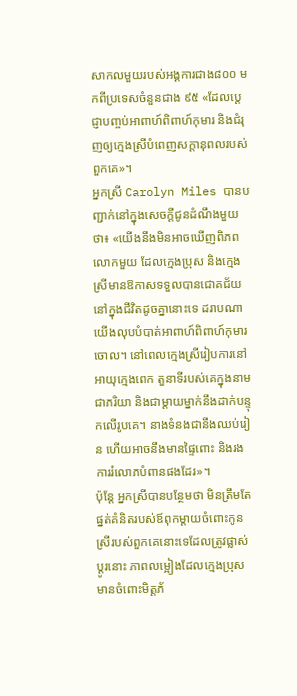សាកលមួយរបស់អង្គការជាង៨០០ មកពីប្រទេសចំនួនជាង ៩៥ «ដែលប្ដេជ្ញាបញ្ចប់អាពាហ៍ពិពាហ៍កុមារ និងជំរុញឲ្យក្មេងស្រីបំពេញសក្តានុពលរបស់ពួកគេ»។
អ្នកស្រី Carolyn Miles បានបញ្ជាក់នៅក្នុងសេចក្ដីជូនដំណឹងមួយថា៖ «យើងនឹងមិនអាចឃើញពិភពលោកមួយ ដែលក្មេងប្រុស និងក្មេងស្រីមានឱកាសទទួលបានជោគជ័យនៅក្នុងជីវិតដូចគ្នានោះទេ ដរាបណាយើងលុបបំបាត់អាពាហ៍ពិពាហ៍កុមារចោល។ នៅពេលក្មេងស្រីរៀបការនៅអាយុក្មេងពេក តួនាទីរបស់គេក្នុងនាមជាភរិយា និងជាម្តាយម្នាក់នឹងដាក់បន្ទុកលើរូបគេ។ នាងទំនងជានឹងឈប់រៀន ហើយអាចនឹងមានផ្ទៃពោះ និងរងការរំលោភបំពានផងដែរ»។
ប៉ុន្តែ អ្នកស្រីបានបន្ថែមថា មិនត្រឹមតែផ្នត់គំនិតរបស់ឪពុកម្ដាយចំពោះកូនស្រីរបស់ពួកគេនោះទេដែលត្រូវផ្លាស់ប្តូរនោះ ភាពលម្អៀងដែលក្មេងប្រុសមានចំពោះមិត្តភ័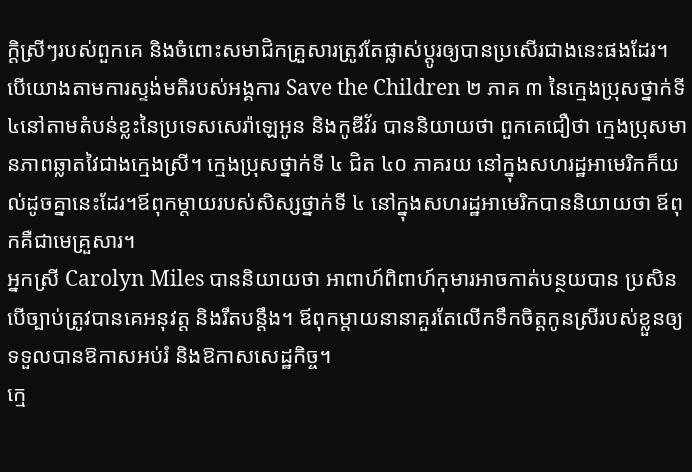ក្ដិស្រីៗរបស់ពួកគេ និងចំពោះសមាជិកគ្រួសារត្រូវតែផ្លាស់ប្តូរឲ្យបានប្រសើរជាងនេះផងដែរ។
បើយោងតាមការស្ទង់មតិរបស់អង្គការ Save the Children ២ ភាគ ៣ នៃក្មេងប្រុសថ្នាក់ទី៤នៅតាមតំបន់ខ្លះនៃប្រទេសសេរ៉ាឡេអូន និងកូឌីវ័រ បាននិយាយថា ពួកគេជឿថា ក្មេងប្រុសមានភាពឆ្លាតវៃជាងក្មេងស្រី។ ក្មេងប្រុសថ្នាក់ទី ៤ ជិត ៤០ ភាគរយ នៅក្នុងសហរដ្ឋអាមេរិកក៏យល់ដូចគ្នានេះដែរ។ឪពុកម្តាយរបស់សិស្សថ្នាក់ទី ៤ នៅក្នុងសហរដ្ឋអាមេរិកបាននិយាយថា ឪពុកគឺជាមេគ្រួសារ។
អ្នកស្រី Carolyn Miles បាននិយាយថា អាពាហ៍ពិពាហ៍កុមារអាចកាត់បន្ថយបាន ប្រសិនបើច្បាប់ត្រូវបានគេអនុវត្ត និងរឹតបន្តឹង។ ឪពុកម្ដាយនានាគួរតែលើកទឹកចិត្តកូនស្រីរបស់ខ្លួនឲ្យទទួលបានឱកាសអប់រំ និងឱកាសសេដ្ឋកិច្ច។
ក្មេ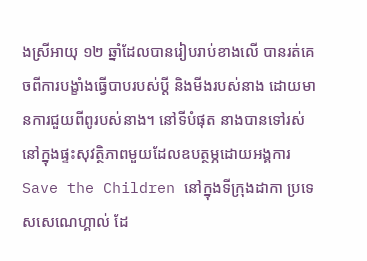ងស្រីអាយុ ១២ ឆ្នាំដែលបានរៀបរាប់ខាងលើ បានរត់គេចពីការបង្ខាំងធ្វើបាបរបស់ប្ដី និងមីងរបស់នាង ដោយមានការជួយពីពូរបស់នាង។ នៅទីបំផុត នាងបានទៅរស់នៅក្នុងផ្ទះសុវត្ថិភាពមួយដែលឧបត្ថម្ភដោយអង្គការ Save the Children នៅក្នុងទីក្រុងដាកា ប្រទេសសេណេហ្គាល់ ដែ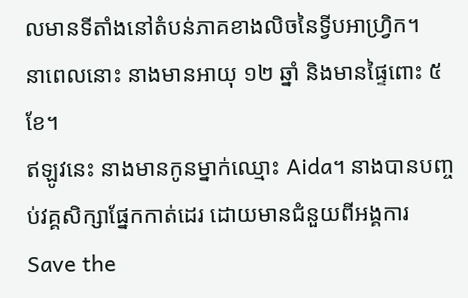លមានទីតាំងនៅតំបន់ភាគខាងលិចនៃទ្វីបអាហ្វ្រិក។
នាពេលនោះ នាងមានអាយុ ១២ ឆ្នាំ និងមានផ្ទៃពោះ ៥ ខែ។
ឥឡូវនេះ នាងមានកូនម្នាក់ឈ្មោះ Aida។ នាងបានបញ្ចប់វគ្គសិក្សាផ្នែកកាត់ដេរ ដោយមានជំនួយពីអង្គការ Save the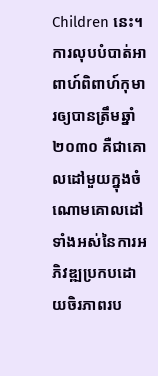Children នេះ។
ការលុបបំបាត់អាពាហ៍ពិពាហ៍កុមារឲ្យបានត្រឹមឆ្នាំ ២០៣០ គឺជាគោលដៅមួយក្នុងចំណោមគោលដៅទាំងអស់នៃការអភិវឌ្ឍប្រកបដោយចិរភាពរប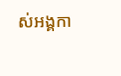ស់អង្គកា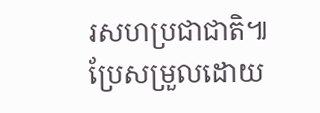រសហប្រជាជាតិ៕
ប្រែសម្រួលដោយ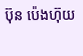ប៊ុន ប៉េងហ៊ុយ